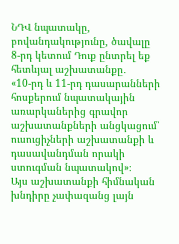ՆԴՎ նպատակը, բովանդակությունը, ծավալը
8-րդ կետում Դուք ընտրել եք հետևյալ աշխատանքը․
«10-րդ և 11-րդ դասարանների հոսքերում նպատակային առարկաներից գրավոր աշխատանքների անցկացում՝ ուսուցիչների աշխատանքի և դասավանդման որակի ստուգման նպատակով»։
Այս աշխատանքի հիմնական խնդիրը չափազանց լայն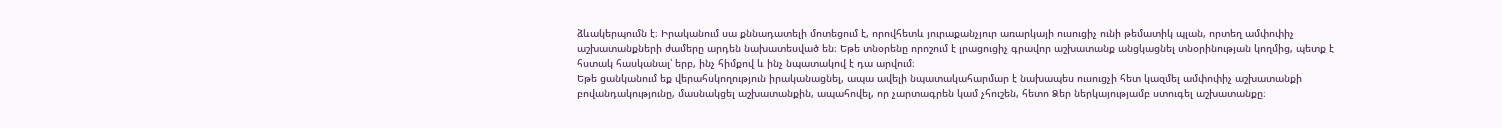ձևակերպումն է։ Իրականում սա քննադատելի մոտեցում է, որովհետև յուրաքանչյուր առարկայի ուսուցիչ ունի թեմատիկ պլան, որտեղ ամփոփիչ աշխատանքների ժամերը արդեն նախատեսված են։ Եթե տնօրենը որոշում է լրացուցիչ գրավոր աշխատանք անցկացնել տնօրինության կողմից, պետք է հստակ հասկանալ՝ երբ, ինչ հիմքով և ինչ նպատակով է դա արվում։
Եթե ցանկանում եք վերահսկողություն իրականացնել, ապա ավելի նպատակահարմար է նախապես ուսուցչի հետ կազմել ամփոփիչ աշխատանքի բովանդակությունը, մասնակցել աշխատանքին, ապահովել, որ չարտագրեն կամ չհուշեն, հետո Ձեր ներկայությամբ ստուգել աշխատանքը։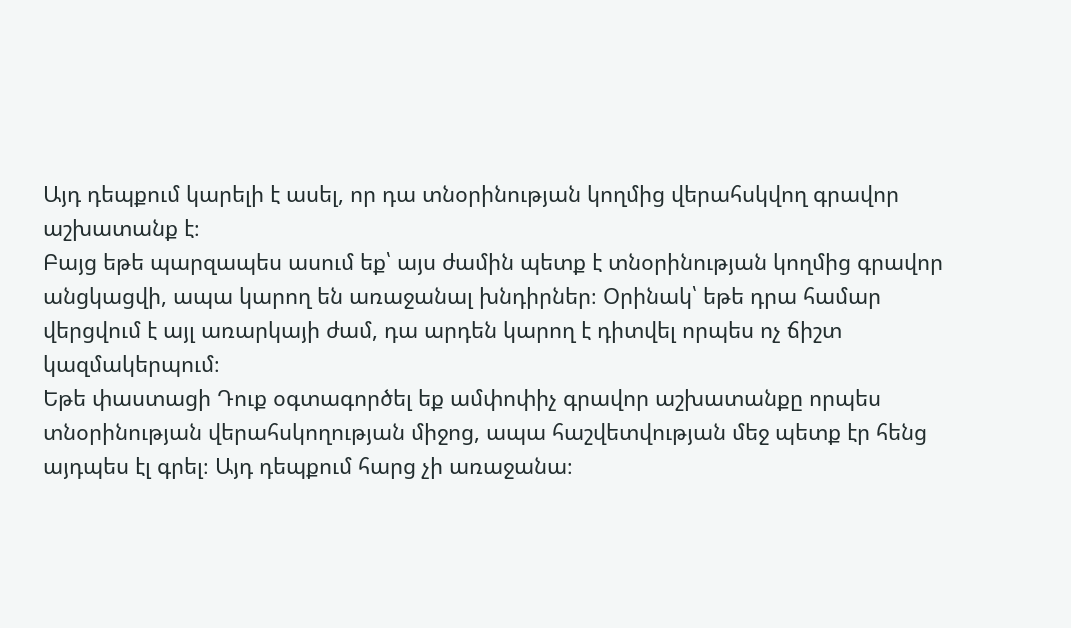Այդ դեպքում կարելի է ասել, որ դա տնօրինության կողմից վերահսկվող գրավոր աշխատանք է։
Բայց եթե պարզապես ասում եք՝ այս ժամին պետք է տնօրինության կողմից գրավոր անցկացվի, ապա կարող են առաջանալ խնդիրներ։ Օրինակ՝ եթե դրա համար վերցվում է այլ առարկայի ժամ, դա արդեն կարող է դիտվել որպես ոչ ճիշտ կազմակերպում։
Եթե փաստացի Դուք օգտագործել եք ամփոփիչ գրավոր աշխատանքը որպես տնօրինության վերահսկողության միջոց, ապա հաշվետվության մեջ պետք էր հենց այդպես էլ գրել։ Այդ դեպքում հարց չի առաջանա։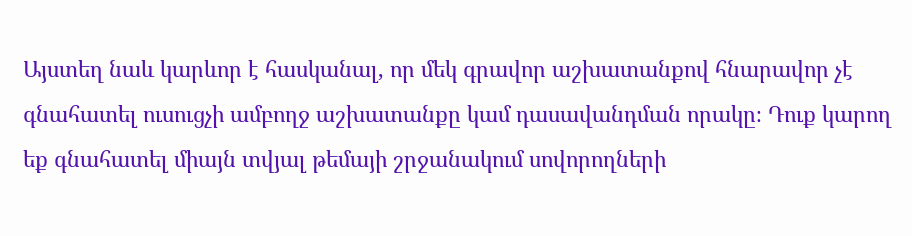Այստեղ նաև կարևոր է հասկանալ, որ մեկ գրավոր աշխատանքով հնարավոր չէ գնահատել ուսուցչի ամբողջ աշխատանքը կամ դասավանդման որակը։ Դուք կարող եք գնահատել միայն տվյալ թեմայի շրջանակում սովորողների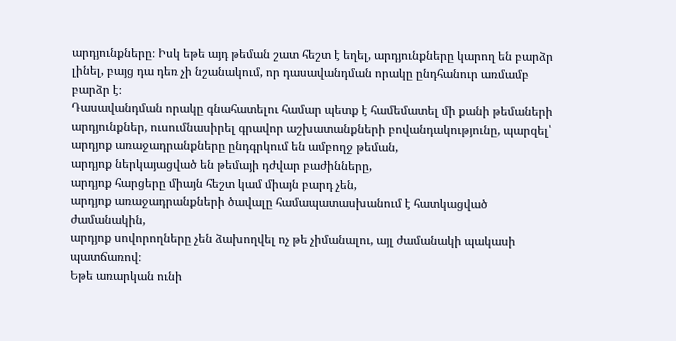արդյունքները։ Իսկ եթե այդ թեման շատ հեշտ է եղել, արդյունքները կարող են բարձր լինել, բայց դա դեռ չի նշանակում, որ դասավանդման որակը ընդհանուր առմամբ բարձր է։
Դասավանդման որակը գնահատելու համար պետք է համեմատել մի քանի թեմաների արդյունքներ, ուսումնասիրել գրավոր աշխատանքների բովանդակությունը, պարզել՝
արդյոք առաջադրանքները ընդգրկում են ամբողջ թեման,
արդյոք ներկայացված են թեմայի դժվար բաժինները,
արդյոք հարցերը միայն հեշտ կամ միայն բարդ չեն,
արդյոք առաջադրանքների ծավալը համապատասխանում է հատկացված ժամանակին,
արդյոք սովորողները չեն ձախողվել ոչ թե չիմանալու, այլ ժամանակի պակասի պատճառով։
Եթե առարկան ունի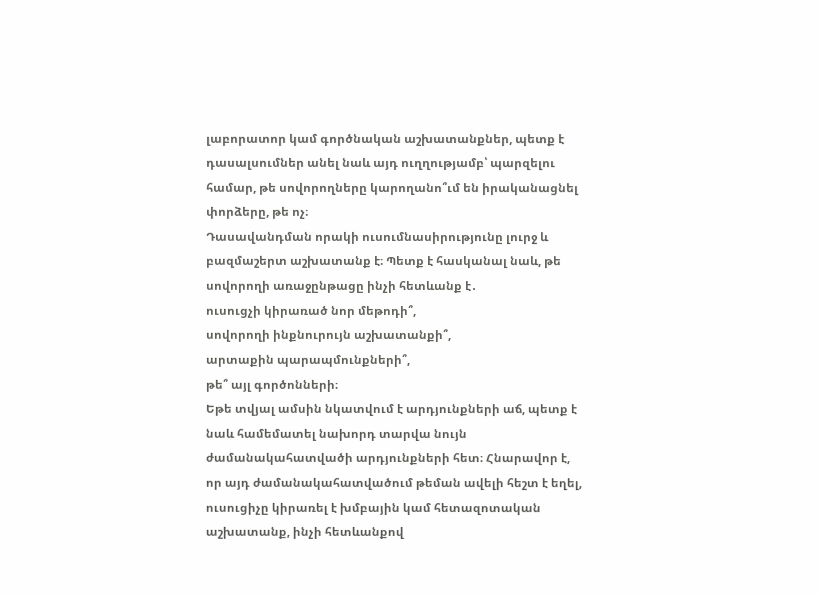լաբորատոր կամ գործնական աշխատանքներ, պետք է դասալսումներ անել նաև այդ ուղղությամբ՝ պարզելու համար, թե սովորողները կարողանո՞ւմ են իրականացնել փորձերը, թե ոչ։
Դասավանդման որակի ուսումնասիրությունը լուրջ և բազմաշերտ աշխատանք է։ Պետք է հասկանալ նաև, թե սովորողի առաջընթացը ինչի հետևանք է․
ուսուցչի կիրառած նոր մեթոդի՞,
սովորողի ինքնուրույն աշխատանքի՞,
արտաքին պարապմունքների՞,
թե՞ այլ գործոնների։
Եթե տվյալ ամսին նկատվում է արդյունքների աճ, պետք է նաև համեմատել նախորդ տարվա նույն ժամանակահատվածի արդյունքների հետ։ Հնարավոր է, որ այդ ժամանակահատվածում թեման ավելի հեշտ է եղել, ուսուցիչը կիրառել է խմբային կամ հետազոտական աշխատանք, ինչի հետևանքով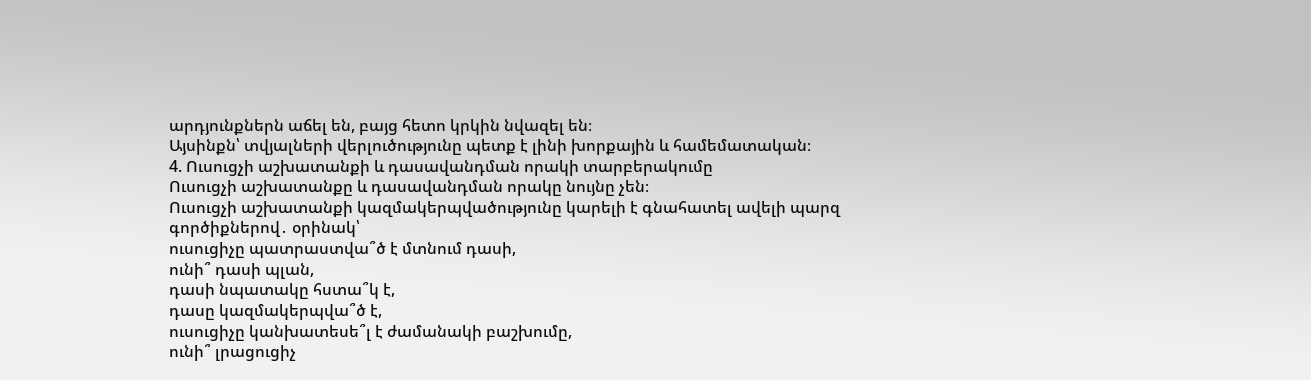արդյունքներն աճել են, բայց հետո կրկին նվազել են։
Այսինքն՝ տվյալների վերլուծությունը պետք է լինի խորքային և համեմատական։
4. Ուսուցչի աշխատանքի և դասավանդման որակի տարբերակումը
Ուսուցչի աշխատանքը և դասավանդման որակը նույնը չեն։
Ուսուցչի աշխատանքի կազմակերպվածությունը կարելի է գնահատել ավելի պարզ գործիքներով․ օրինակ՝
ուսուցիչը պատրաստվա՞ծ է մտնում դասի,
ունի՞ դասի պլան,
դասի նպատակը հստա՞կ է,
դասը կազմակերպվա՞ծ է,
ուսուցիչը կանխատեսե՞լ է ժամանակի բաշխումը,
ունի՞ լրացուցիչ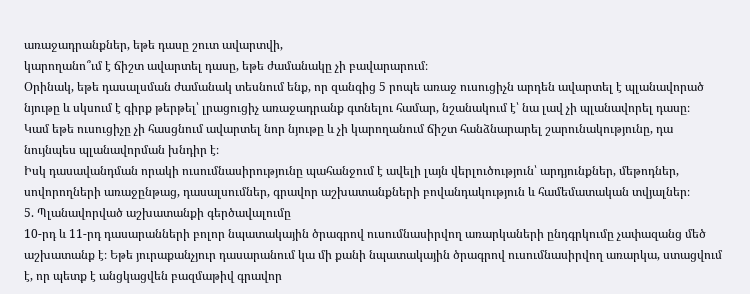առաջադրանքներ, եթե դասը շուտ ավարտվի,
կարողանո՞ւմ է ճիշտ ավարտել դասը, եթե ժամանակը չի բավարարում։
Օրինակ, եթե դասալսման ժամանակ տեսնում ենք, որ զանգից 5 րոպե առաջ ուսուցիչն արդեն ավարտել է պլանավորած նյութը և սկսում է գիրք թերթել՝ լրացուցիչ առաջադրանք գտնելու համար, նշանակում է՝ նա լավ չի պլանավորել դասը։
Կամ եթե ուսուցիչը չի հասցնում ավարտել նոր նյութը և չի կարողանում ճիշտ հանձնարարել շարունակությունը, դա նույնպես պլանավորման խնդիր է։
Իսկ դասավանդման որակի ուսումնասիրությունը պահանջում է ավելի լայն վերլուծություն՝ արդյունքներ, մեթոդներ, սովորողների առաջընթաց, դասալսումներ, գրավոր աշխատանքների բովանդակություն և համեմատական տվյալներ։
5. Պլանավորված աշխատանքի գերծավալումը
10-րդ և 11-րդ դասարանների բոլոր նպատակային ծրագրով ուսումնասիրվող առարկաների ընդգրկումը չափազանց մեծ աշխատանք է։ Եթե յուրաքանչյուր դասարանում կա մի քանի նպատակային ծրագրով ուսումնասիրվող առարկա, ստացվում է, որ պետք է անցկացվեն բազմաթիվ գրավոր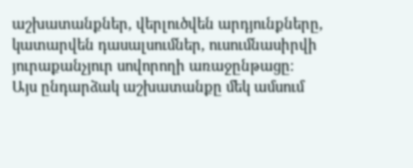աշխատանքներ, վերլուծվեն արդյունքները, կատարվեն դասալսումներ, ուսումնասիրվի յուրաքանչյուր սովորողի առաջընթացը։
Այս ընդարձակ աշխատանքը մեկ ամսում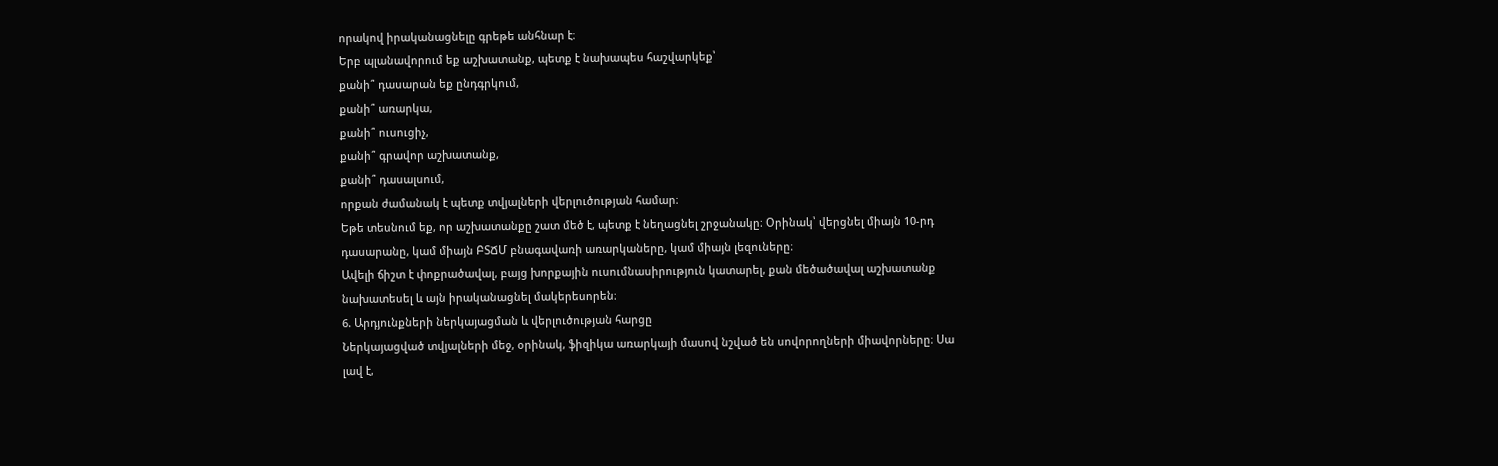որակով իրականացնելը գրեթե անհնար է։
Երբ պլանավորում եք աշխատանք, պետք է նախապես հաշվարկեք՝
քանի՞ դասարան եք ընդգրկում,
քանի՞ առարկա,
քանի՞ ուսուցիչ,
քանի՞ գրավոր աշխատանք,
քանի՞ դասալսում,
որքան ժամանակ է պետք տվյալների վերլուծության համար։
Եթե տեսնում եք, որ աշխատանքը շատ մեծ է, պետք է նեղացնել շրջանակը։ Օրինակ՝ վերցնել միայն 10-րդ դասարանը, կամ միայն ԲՏՃՄ բնագավառի առարկաները, կամ միայն լեզուները։
Ավելի ճիշտ է փոքրածավալ, բայց խորքային ուսումնասիրություն կատարել, քան մեծածավալ աշխատանք նախատեսել և այն իրականացնել մակերեսորեն։
6. Արդյունքների ներկայացման և վերլուծության հարցը
Ներկայացված տվյալների մեջ, օրինակ, ֆիզիկա առարկայի մասով նշված են սովորողների միավորները։ Սա լավ է,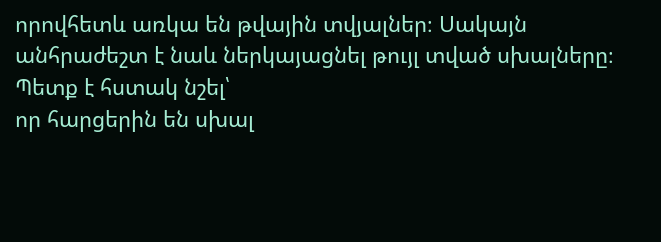որովհետև առկա են թվային տվյալներ։ Սակայն անհրաժեշտ է նաև ներկայացնել թույլ տված սխալները։
Պետք է հստակ նշել՝
որ հարցերին են սխալ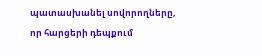պատասխանել սովորողները,
որ հարցերի դեպքում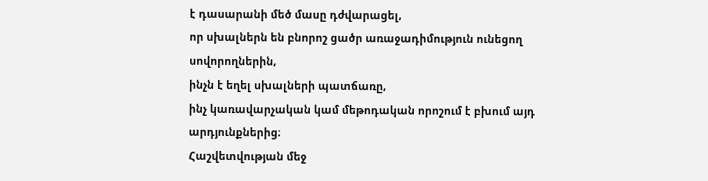է դասարանի մեծ մասը դժվարացել,
որ սխալներն են բնորոշ ցածր առաջադիմություն ունեցող սովորողներին,
ինչն է եղել սխալների պատճառը,
ինչ կառավարչական կամ մեթոդական որոշում է բխում այդ արդյունքներից։
Հաշվետվության մեջ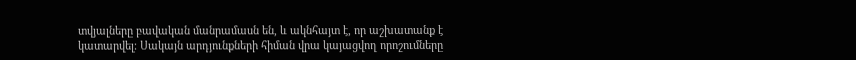տվյալները բավական մանրամասն են, և ակնհայտ է, որ աշխատանք է կատարվել։ Սակայն արդյունքների հիման վրա կայացվող որոշումները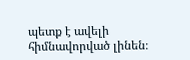պետք է ավելի հիմնավորված լինեն։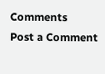Comments
Post a Comment